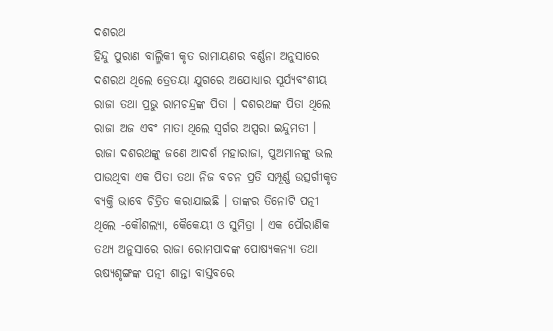ଦଶରଥ
ହିନ୍ଦୁ ପୁରାଣ ବାଲ୍ମିକୀ କୃତ ରାମାୟଣର ବର୍ଣ୍ଣନା ଅନୁସାରେ ଦଶରଥ ଥିଲେ ତ୍ରେତୟା ଯୁଗରେ ଅଯୋଧ୍ୟାର ସୂର୍ଯ୍ୟବଂଶୀୟ ରାଜା ତଥା ପ୍ରଭୁ ରାମଚନ୍ଦ୍ରଙ୍କ ପିତା । ଦଶରଥଙ୍କ ପିତା ଥିଲେ ରାଜା ଅଜ ଏବଂ ମାତା ଥିଲେ ସ୍ୱର୍ଗର ଅପ୍ସରା ଇନ୍ଦୁମତୀ । ରାଜା ଦଶରଥଙ୍କୁ ଜଣେ ଆଦର୍ଶ ମହାରାଜା, ପୁଅମାନଙ୍କୁ ଭଲ ପାଉଥିବା ଏକ ପିତା ତଥା ନିଜ ବଚନ ପ୍ରତି ସମ୍ପୂର୍ଣ୍ଣ ଉତ୍ସର୍ଗୀକୃତ ବ୍ୟକ୍ତି ଭାବେ ଚିତ୍ରିତ କରାଯାଇଛି । ତାଙ୍କର ତିନୋଟି ପତ୍ନୀ ଥିଲେ -କୌଶଲ୍ୟା, କୈକେୟୀ ଓ ସୁମିତ୍ରା । ଏକ ପୌରାଣିକ ତଥ୍ୟ ଅନୁସାରେ ରାଜା ରୋମପାଦଙ୍କ ପୋଷ୍ୟକନ୍ୟା ତଥା ଋଷ୍ୟଶୃଙ୍ଗଙ୍କ ପତ୍ନୀ ଶାନ୍ତା ବାସ୍ତବରେ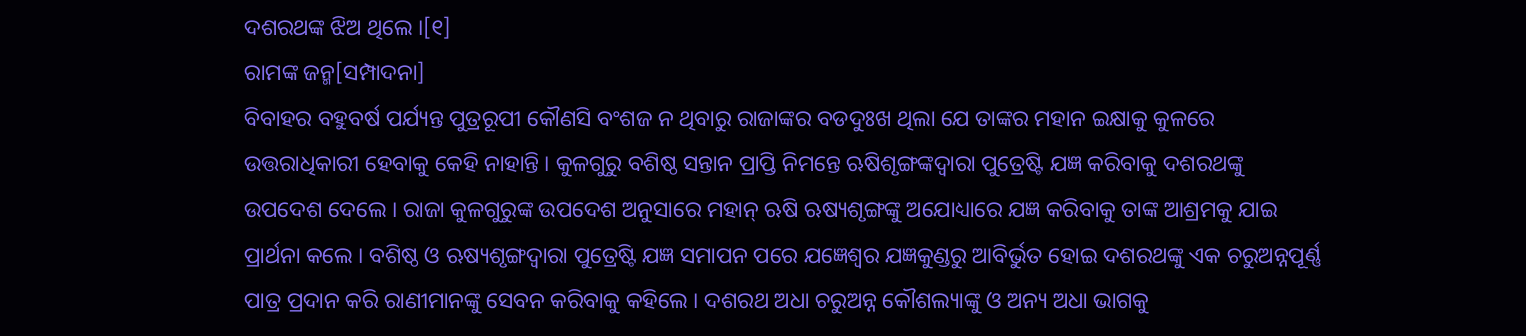ଦଶରଥଙ୍କ ଝିଅ ଥିଲେ ।[୧]
ରାମଙ୍କ ଜନ୍ମ[ସମ୍ପାଦନା]
ବିବାହର ବହୁବର୍ଷ ପର୍ଯ୍ୟନ୍ତ ପୁତ୍ରରୂପୀ କୌଣସି ବଂଶଜ ନ ଥିବାରୁ ରାଜାଙ୍କର ବଡଦୁଃଖ ଥିଲା ଯେ ତାଙ୍କର ମହାନ ଇକ୍ଷାକୁ କୁଳରେ ଉତ୍ତରାଧିକାରୀ ହେବାକୁ କେହି ନାହାନ୍ତି । କୁଳଗୁରୁ ବଶିଷ୍ଠ ସନ୍ତାନ ପ୍ରାପ୍ତି ନିମନ୍ତେ ଋଷିଶୃଙ୍ଗଙ୍କଦ୍ୱାରା ପୁତ୍ରେଷ୍ଟି ଯଜ୍ଞ କରିବାକୁ ଦଶରଥଙ୍କୁ ଉପଦେଶ ଦେଲେ । ରାଜା କୁଳଗୁରୁଙ୍କ ଉପଦେଶ ଅନୁସାରେ ମହାନ୍ ଋଷି ଋଷ୍ୟଶୃଙ୍ଗଙ୍କୁ ଅଯୋଧ୍ୟାରେ ଯଜ୍ଞ କରିବାକୁ ତାଙ୍କ ଆଶ୍ରମକୁ ଯାଇ ପ୍ରାର୍ଥନା କଲେ । ବଶିଷ୍ଠ ଓ ଋଷ୍ୟଶୃଙ୍ଗଦ୍ୱାରା ପୁତ୍ରେଷ୍ଟି ଯଜ୍ଞ ସମାପନ ପରେ ଯଜ୍ଞେଶ୍ୱର ଯଜ୍ଞକୁଣ୍ଡରୁ ଆବିର୍ଭୁତ ହୋଇ ଦଶରଥଙ୍କୁ ଏକ ଚରୁଅନ୍ନପୂର୍ଣ୍ଣ ପାତ୍ର ପ୍ରଦାନ କରି ରାଣୀମାନଙ୍କୁ ସେବନ କରିବାକୁ କହିଲେ । ଦଶରଥ ଅଧା ଚରୁଅନ୍ନ କୌଶଲ୍ୟାଙ୍କୁ ଓ ଅନ୍ୟ ଅଧା ଭାଗକୁ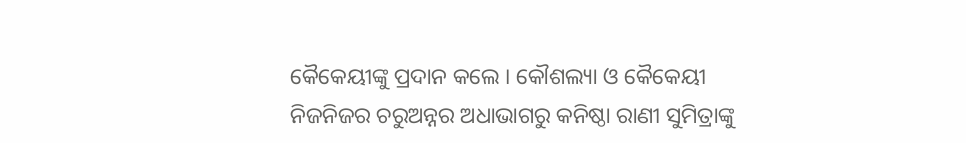କୈକେୟୀଙ୍କୁ ପ୍ରଦାନ କଲେ । କୌଶଲ୍ୟା ଓ କୈକେୟୀ ନିଜନିଜର ଚରୁଅନ୍ନର ଅଧାଭାଗରୁ କନିଷ୍ଠା ରାଣୀ ସୁମିତ୍ରାଙ୍କୁ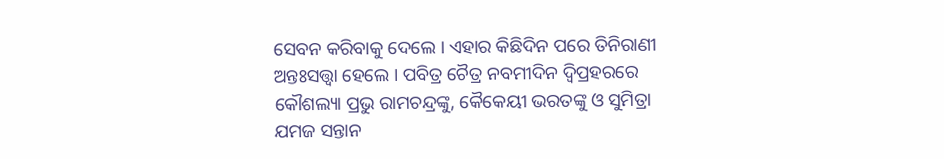ସେବନ କରିବାକୁ ଦେଲେ । ଏହାର କିଛିଦିନ ପରେ ତିନିରାଣୀ ଅନ୍ତଃସତ୍ତ୍ୱା ହେଲେ । ପବିତ୍ର ଚୈତ୍ର ନବମୀଦିନ ଦ୍ୱିପ୍ରହରରେ କୌଶଲ୍ୟା ପ୍ରଭୁ ରାମଚନ୍ଦ୍ରଙ୍କୁ, କୈକେୟୀ ଭରତଙ୍କୁ ଓ ସୁମିତ୍ରା ଯମଜ ସନ୍ତାନ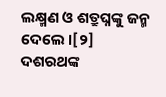ଲକ୍ଷ୍ମଣ ଓ ଶତ୍ରୁଘ୍ନଙ୍କୁ ଜନ୍ମ ଦେଲେ ।[୨]
ଦଶରଥଙ୍କ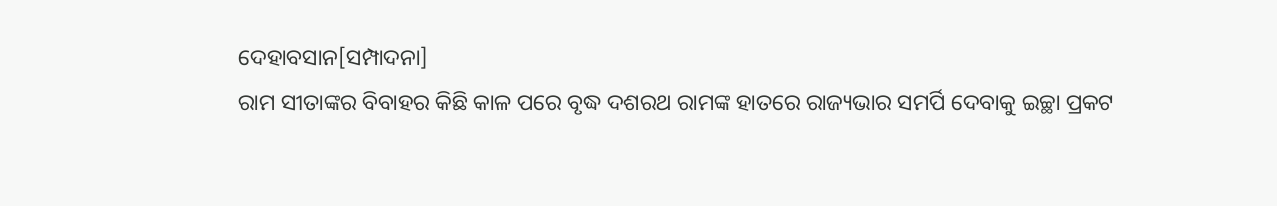ଦେହାବସାନ[ସମ୍ପାଦନା]
ରାମ ସୀତାଙ୍କର ବିବାହର କିଛି କାଳ ପରେ ବୃଦ୍ଧ ଦଶରଥ ରାମଙ୍କ ହାତରେ ରାଜ୍ୟଭାର ସମର୍ପି ଦେବାକୁ ଇଚ୍ଛା ପ୍ରକଟ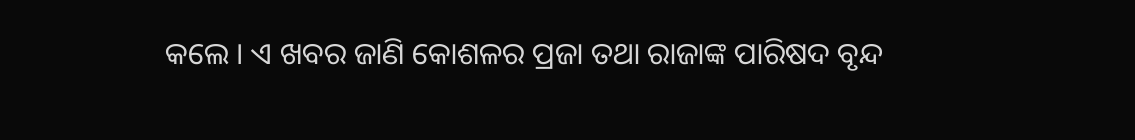କଲେ । ଏ ଖବର ଜାଣି କୋଶଳର ପ୍ରଜା ତଥା ରାଜାଙ୍କ ପାରିଷଦ ବୃନ୍ଦ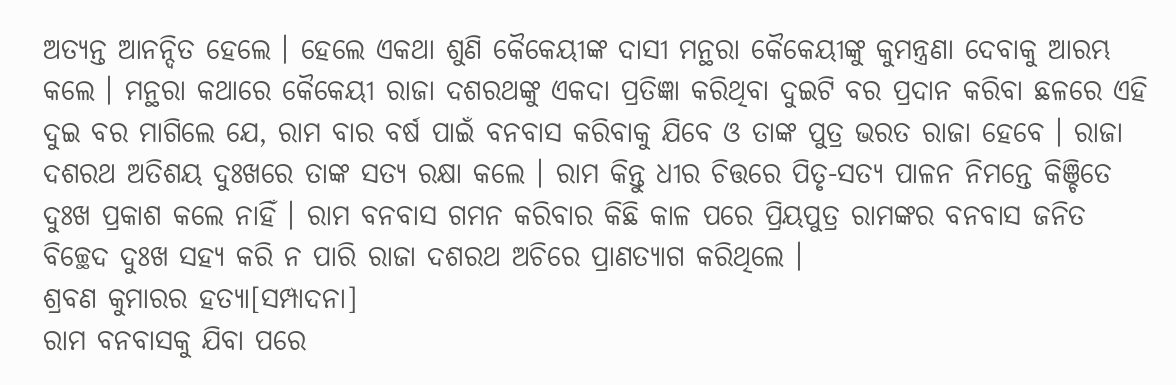ଅତ୍ୟନ୍ତ ଆନନ୍ଦିତ ହେଲେ । ହେଲେ ଏକଥା ଶୁଣି କୈକେୟୀଙ୍କ ଦାସୀ ମନ୍ଥରା କୈକେୟୀଙ୍କୁ କୁମନ୍ତ୍ରଣା ଦେବାକୁ ଆରମ୍ଭ କଲେ । ମନ୍ଥରା କଥାରେ କୈକେୟୀ ରାଜା ଦଶରଥଙ୍କୁ ଏକଦା ପ୍ରତିଜ୍ଞା କରିଥିବା ଦୁଇଟି ବର ପ୍ରଦାନ କରିବା ଛଳରେ ଏହି ଦୁଇ ବର ମାଗିଲେ ଯେ, ରାମ ବାର ବର୍ଷ ପାଇଁ ବନବାସ କରିବାକୁ ଯିବେ ଓ ତାଙ୍କ ପୁତ୍ର ଭରତ ରାଜା ହେବେ । ରାଜା ଦଶରଥ ଅତିଶୟ ଦୁଃଖରେ ତାଙ୍କ ସତ୍ୟ ରକ୍ଷା କଲେ । ରାମ କିନ୍ତୁ ଧୀର ଚିତ୍ତରେ ପିତୃ-ସତ୍ୟ ପାଳନ ନିମନ୍ତେ କିଞ୍ଚିତେ ଦୁଃଖ ପ୍ରକାଶ କଲେ ନାହିଁ । ରାମ ବନବାସ ଗମନ କରିବାର କିଛି କାଳ ପରେ ପ୍ରିୟପୁତ୍ର ରାମଙ୍କର ବନବାସ ଜନିତ ବିଚ୍ଛେଦ ଦୁଃଖ ସହ୍ୟ କରି ନ ପାରି ରାଜା ଦଶରଥ ଅଚିରେ ପ୍ରାଣତ୍ୟାଗ କରିଥିଲେ ।
ଶ୍ରବଣ କୁମାରର ହତ୍ୟା[ସମ୍ପାଦନା]
ରାମ ବନବାସକୁ ଯିବା ପରେ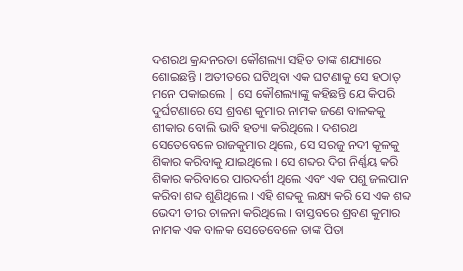ଦଶରଥ କ୍ରନ୍ଦନରତା କୌଶଲ୍ୟା ସହିତ ତାଙ୍କ ଶଯ୍ୟାରେ ଶୋଇଛନ୍ତି । ଅତୀତରେ ଘଟିଥିବା ଏକ ଘଟଣାକୁ ସେ ହଠାତ୍ ମନେ ପକାଇଲେ | ସେ କୌଶଲ୍ୟାଙ୍କୁ କହିଛନ୍ତି ଯେ କିପରି ଦୁର୍ଘଟଣାରେ ସେ ଶ୍ରବଣ କୁମାର ନାମକ ଜଣେ ବାଳକକୁ ଶୀକାର ବୋଲି ଭାବି ହତ୍ୟା କରିଥିଲେ । ଦଶରଥ ସେତେବେଳେ ରାଜକୁମାର ଥିଲେ, ସେ ସରଜୁ ନଦୀ କୂଳକୁ ଶିକାର କରିବାକୁ ଯାଇଥିଲେ । ସେ ଶବ୍ଦର ଦିଗ ନିର୍ଣ୍ଣୟ କରି ଶିକାର କରିବାରେ ପାରଦର୍ଶୀ ଥିଲେ ଏବଂ ଏକ ପଶୁ ଜଲପାନ କରିବା ଶବ୍ଦ ଶୁଣିଥିଲେ । ଏହି ଶବ୍ଦକୁ ଲକ୍ଷ୍ୟ କରି ସେ ଏକ ଶବ୍ଦ ଭେଦୀ ତୀର ଚାଳନା କରିଥିଲେ । ବାସ୍ତବରେ ଶ୍ରବଣ କୁମାର ନାମକ ଏକ ବାଳକ ସେତେବେଳେ ତାଙ୍କ ପିତା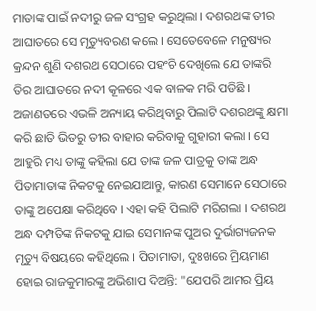ମାତାଙ୍କ ପାଇଁ ନଦୀରୁ ଜଳ ସଂଗ୍ରହ କରୁଥିଲା । ଦଶରଥଙ୍କ ତୀର ଆଘାତରେ ସେ ମୃତ୍ୟୁବରଣ କଲେ । ସେତେବେଳେ ମନୁଷ୍ୟର କ୍ରନ୍ଦନ ଶୁଣି ଦଶରଥ ସେଠାରେ ପହଂଚି ଦେଖିଲେ ଯେ ତାଙ୍କରି ତିର ଆଘାତରେ ନଦୀ କୂଳରେ ଏକ ବାଳକ ମରି ପଡିଛି । ଅଜାଣତରେ ଏଭଳି ଅନ୍ୟାୟ କରିଥିବାରୁ ପିଲାଟି ଦଶରଥଙ୍କୁ କ୍ଷମା କରି ଛାତି ଭିତରୁ ତୀର ବାହାର କରିବାକୁ ଗୁହାରୀ କଲା । ସେ ଆହୁରି ମଧ୍ୟ ତାଙ୍କୁ କହିଲା ଯେ ତାଙ୍କ ଜଳ ପାତ୍ରକୁ ତାଙ୍କ ଅନ୍ଧ ପିତାମାତାଙ୍କ ନିକଟକୁ ନେଇଯାଆନ୍ତୁ, କାରଣ ସେମାନେ ସେଠାରେ ତାଙ୍କୁ ଅପେକ୍ଷା କରିଥିବେ । ଏହା କହି ପିଲାଟି ମରିଗଲା । ଦଶରଥ ଅନ୍ଧ ଦମ୍ପତିଙ୍କ ନିକଟକୁ ଯାଇ ସେମାନଙ୍କ ପୁଅର ଦୁର୍ଭାଗ୍ୟଜନକ ମୃତ୍ୟୁ ବିଷୟରେ କହିଥିଲେ । ପିତାମାତା, ଦୁଃଖରେ ମ୍ରିୟମାଣ ହୋଇ ରାଜକୁମାରଙ୍କୁ ଅଭିଶାପ ଦିଅନ୍ତି: "ଯେପରି ଆମର ପ୍ରିୟ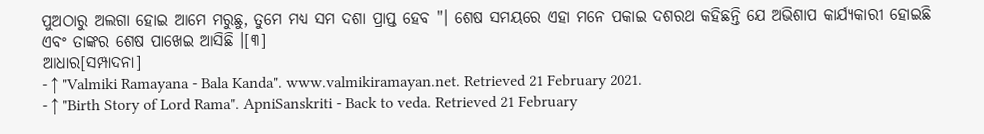ପୁଅଠାରୁ ଅଲଗା ହୋଇ ଆମେ ମରୁଛୁ, ତୁମେ ମଧ୍ୟ ସମ ଦଶା ପ୍ରାପ୍ତ ହେବ "। ଶେଷ ସମୟରେ ଏହା ମନେ ପକାଇ ଦଶରଥ କହିଛନ୍ତି ଯେ ଅଭିଶାପ କାର୍ଯ୍ୟକାରୀ ହୋଇଛି ଏବଂ ତାଙ୍କର ଶେଷ ପାଖେଇ ଆସିଛି ।[୩]
ଆଧାର[ସମ୍ପାଦନା]
- ↑ "Valmiki Ramayana - Bala Kanda". www.valmikiramayan.net. Retrieved 21 February 2021.
- ↑ "Birth Story of Lord Rama". ApniSanskriti - Back to veda. Retrieved 21 February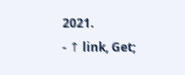2021.
- ↑ link, Get;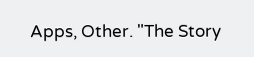Apps, Other. "The Story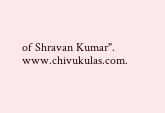of Shravan Kumar". www.chivukulas.com.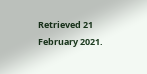Retrieved 21 February 2021.